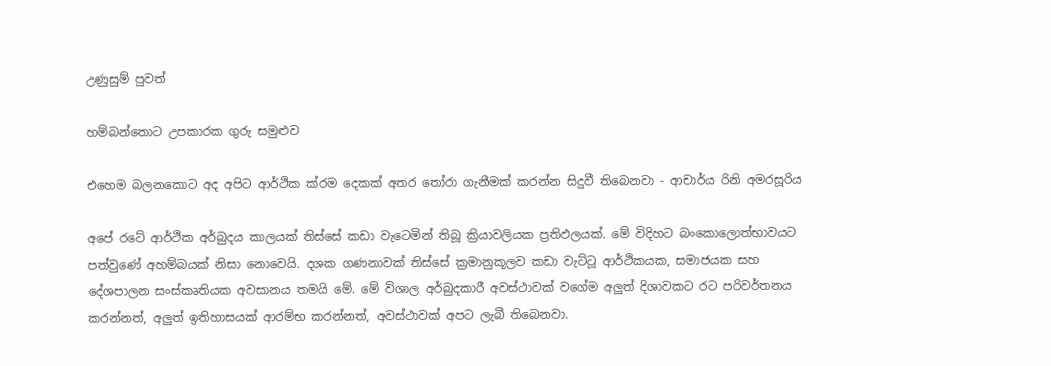උණුසුම් පුවත්

හම්බන්තොට උපකාරක ගුරු සමුළුව

එහෙම බලනකොට අද අපිට ආර්ථික ක්රම දෙකක් අතර තෝරා ගැනීමක් කරන්න සිදුවී තිබෙනවා - ආචාර්ය රිනි අමරසූරිය

අපේ රටේ ආර්ථික අර්බුදය කාලයක් තිස්සේ කඩා වැටෙමින් තිබූ ක්‍රියාවලියක ප්‍රතිඵලයක්. මේ විදිහට බංකොලොත්භාවයට පත්වුණේ අහම්බයක් නිසා නොවෙයි. දශක ගණනාවක් තිස්සේ ක්‍රමානුකූලව කඩා වැට්ටූ ආර්ථිකයක, සමාජයක සහ දේශපාලන සංස්කෘතියක අවසානය තමයි මේ. මේ විශාල අර්බුදකාරී අවස්ථාවක් වගේම අලුත් දිශාවකට රට පරිවර්තනය කරන්නත්, අලුත් ඉතිහාසයක් ආරම්භ කරන්නත්, අවස්ථාවක් අපට ලැබී තිබෙනවා.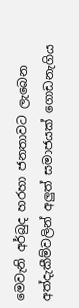මෙවැනි අර්බුද හරහා ජනතාවට ලැබෙන අත්දැකීම්වලින් අලුත් සමාජයක් ගොඩනැගිය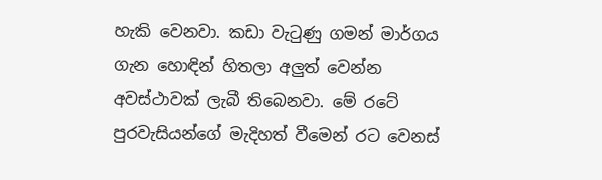හැකි වෙනවා. කඩා වැටුණු ගමන් මාර්ගය ගැන හොඳින් හිතලා අලුත් වෙන්න අවස්ථාවක් ලැබී තිබෙනවා. මේ රටේ පුරවැසියන්ගේ මැදිහත් වීමෙන් රට වෙනස්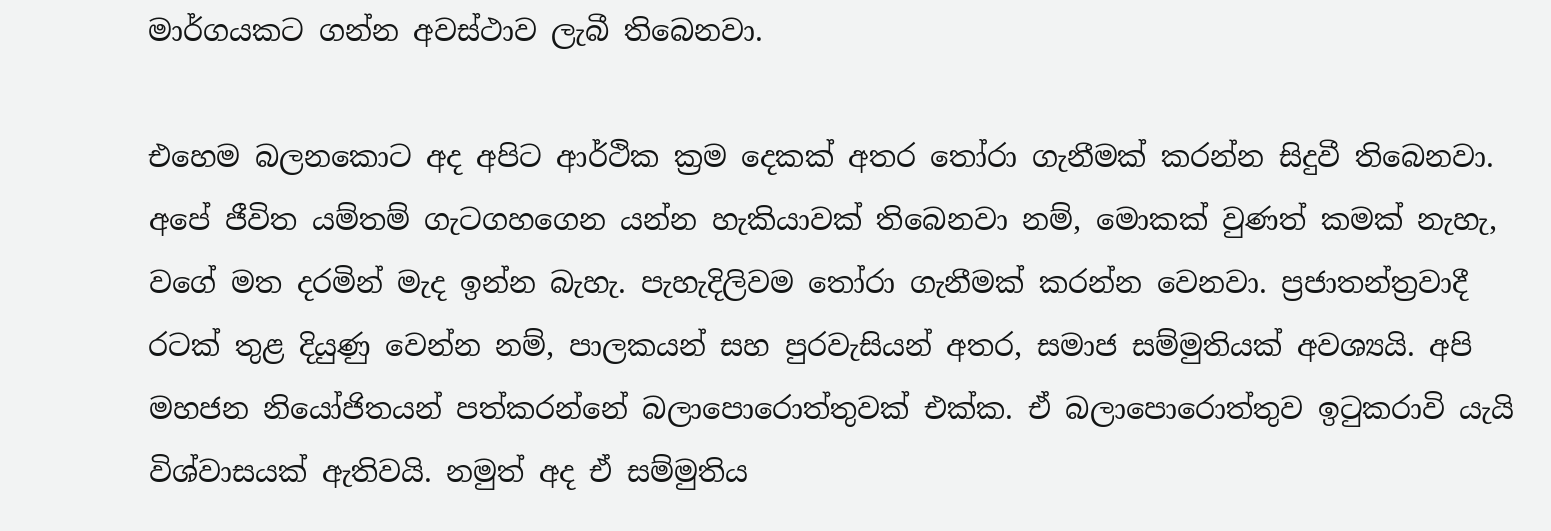මාර්ගයකට ගන්න අවස්ථාව ලැබී තිබෙනවා.

එහෙම බලනකොට අද අපිට ආර්ථික ක්‍රම දෙකක් අතර තෝරා ගැනීමක් කරන්න සිදුවී තිබෙනවා. අපේ ජීවිත යම්තම් ගැටගහගෙන යන්න හැකියාවක් තිබෙනවා නම්, මොකක් වුණත් කමක් නැහැ, වගේ මත දරමින් මැද ඉන්න බැහැ. පැහැදිලිවම තෝරා ගැනීමක් කරන්න වෙනවා. ප්‍රජාතන්ත්‍රවාදී රටක් තුළ දියුණු වෙන්න නම්, පාලකයන් සහ පුරවැසියන් අතර, සමාජ සම්මුතියක් අවශ්‍යයි. අපි මහජන නියෝජිතයන් පත්කරන්නේ බලාපොරොත්තුවක් එක්ක. ඒ බලාපොරොත්තුව ඉටුකරාවි යැයි විශ්වාසයක් ඇතිවයි. නමුත් අද ඒ සම්මුතිය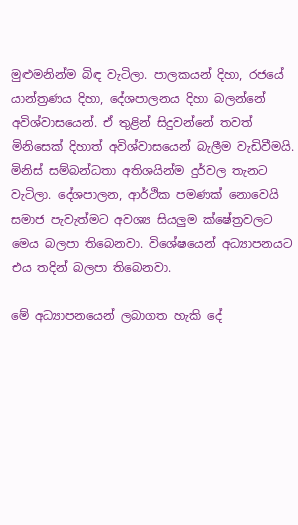මුළුමනින්ම බිඳ වැටිලා. පාලකයන් දිහා, රජයේ යාන්ත්‍රණය දිහා, දේශපාලනය දිහා බලන්නේ අවිශ්වාසයෙන්. ඒ තුළින් සිදුවන්නේ තවත් මිනිසෙක් දිහාත් අවිශ්වාසයෙන් බැලීම වැඩිවීමයි. මිනිස් සම්බන්ධතා අතිශයින්ම දුර්වල තැනට වැටිලා. දේශපාලන, ආර්ථික පමණක් නොවෙයි සමාජ පැවැත්මට අවශ්‍ය සියලුම ක්ෂේත්‍රවලට මෙය බලපා තිබෙනවා. විශේෂයෙන් අධ්‍යාපනයට එය තදින් බලපා තිබෙනවා.

මේ අධ්‍යාපනයෙන් ලබාගත හැකි දේ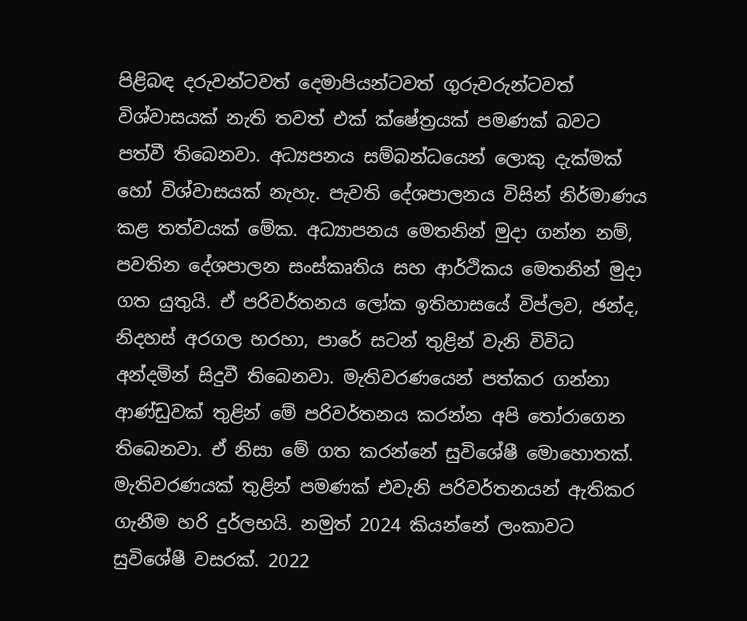පිළිබඳ දරුවන්ටවත් දෙමාපියන්ටවත් ගුරුවරුන්ටවත් විශ්වාසයක් නැති තවත් එක් ක්ෂේත්‍රයක් පමණක් බවට පත්වී තිබෙනවා. අධ්‍යපනය සම්බන්ධයෙන් ලොකු දැක්මක් හෝ විශ්වාසයක් නැහැ. පැවති දේශපාලනය විසින් නිර්මාණය කළ තත්වයක් මේක. අධ්‍යාපනය මෙතනින් මුදා ගන්න නම්, පවතින දේශපාලන සංස්කෘතිය සහ ආර්ථිකය මෙතනින් මුදා ගත යුතුයි. ඒ පරිවර්තනය ලෝක ඉතිහාසයේ විප්ලව, ඡන්ද, නිදහස් අරගල හරහා, පාරේ සටන් තුළින් වැනි විවිධ අන්දමින් සිදුවී තිබෙනවා. මැතිවරණයෙන් පත්කර ගන්නා ආණ්ඩුවක් තුළින් මේ පරිවර්තනය කරන්න අපි තෝරාගෙන තිබෙනවා. ඒ නිසා මේ ගත කරන්නේ සුවිශේෂී මොහොතක්. මැතිවරණයක් තුළින් පමණක් එවැනි පරිවර්තනයන් ඇතිකර ගැනීම හරි දුර්ලභයි. නමුත් 2024 කියන්නේ ලංකාවට සුවිශේෂී වසරක්. 2022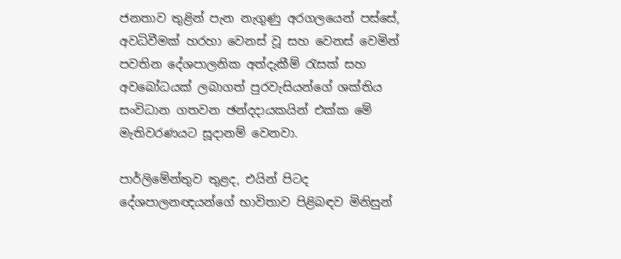ජනතාව තුළින් පැන නැගුණු අරගලයෙන් පස්සේ, අවධිවීමක් හරහා වෙනස් වූ සහ වෙනස් වෙමින් පවතින දේශපාලනික අත්දැකීම් රැසක් සහ අවබෝධයක් ලබාගත් පුරවැසියන්ගේ ශක්තිය සංවිධාන ගතවන ඡන්දදායකයින් එක්ක මේ මැතිවරණයට සූදානම් වෙනවා.

පාර්ලිමේන්තුව තුළද, එයින් පිටද දේශපාලනඥයන්ගේ භාවිතාව පිළිබඳව මිනිසුන්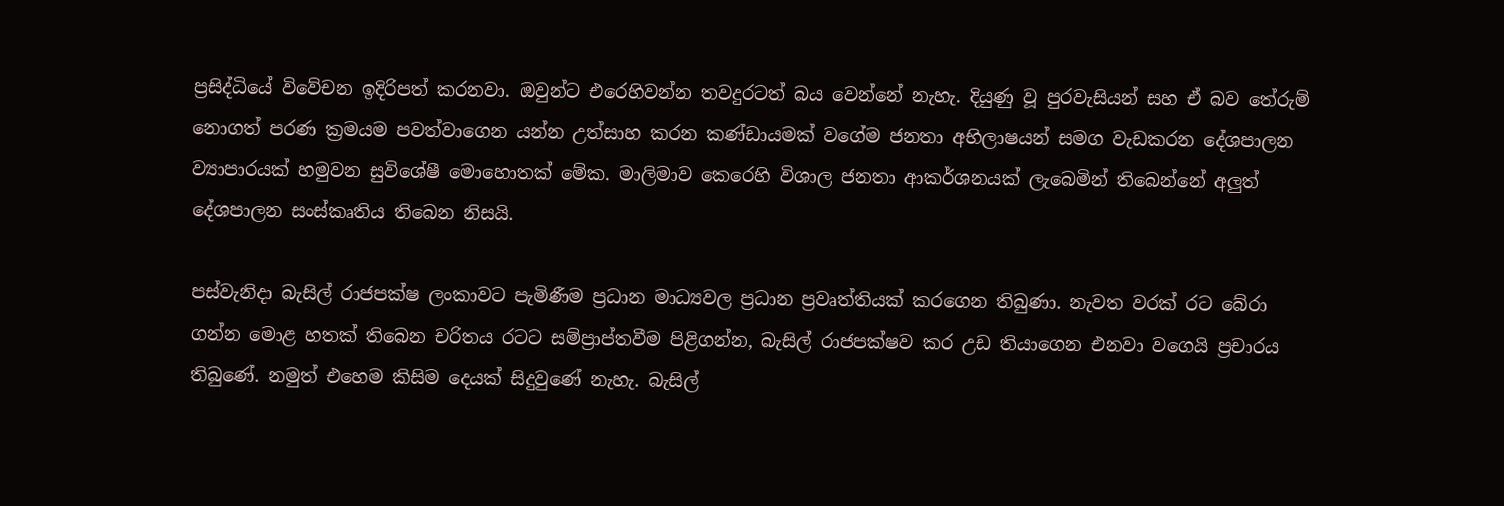ප්‍රසිද්ධියේ විවේචන ඉදිරිපත් කරනවා. ඔවුන්ට එරෙහිවන්න තවදුරටත් බය වෙන්නේ නැහැ. දියුණු වූ පුරවැසියන් සහ ඒ බව තේරුම් නොගත් පරණ ක්‍රමයම පවත්වාගෙන යන්න උත්සාහ කරන කණ්ඩායමක් වගේම ජනතා අභිලාෂයන් සමග වැඩකරන දේශපාලන ව්‍යාපාරයක් හමුවන සුවිශේෂී මොහොතක් මේක. මාලිමාව කෙරෙහි විශාල ජනතා ආකර්ශනයක් ලැබෙමින් තිබෙන්නේ අලුත් දේශපාලන සංස්කෘතිය තිබෙන නිසයි.

පස්වැනිදා බැසිල් රාජපක්ෂ ලංකාවට පැමිණීම ප්‍රධාන මාධ්‍යවල ප්‍රධාන ප්‍රවෘත්තියක් කරගෙන තිබුණා. නැවත වරක් රට බේරා ගන්න මොළ හතක් තිබෙන චරිතය රටට සම්ප්‍රාප්තවීම පිළිගන්න, බැසිල් රාජපක්ෂව කර උඩ තියාගෙන එනවා වගෙයි ප්‍රචාරය තිබුණේ. නමුත් එහෙම කිසිම දෙයක් සිදුවුණේ නැහැ. බැසිල්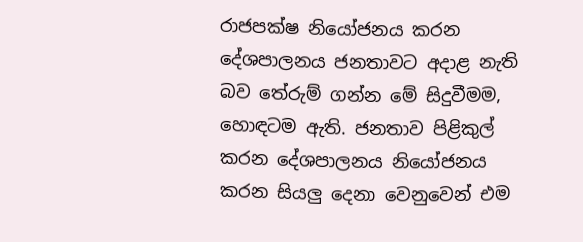රාජපක්ෂ නියෝජනය කරන දේශපාලනය ජනතාවට අදාළ නැති බව තේරුම් ගන්න මේ සිදුවීමම, හොඳටම ඇති. ජනතාව පිළිකුල් කරන දේශපාලනය නියෝජනය කරන සියලු දෙනා වෙනුවෙන් එම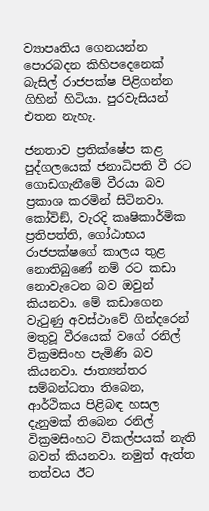ව්‍යාපෘතිය ගෙනයන්න පොරබදන කිහිපදෙනෙක් බැසිල් රාජපක්ෂ පිළිගන්න ගිහින් හිටියා. පුරවැසියන් එතන නැහැ.

ජනතාව ප්‍රතික්ෂේප කළ පුද්ගලයෙක් ජනාධිපති වී රට ගොඩගැනීමේ වීරයා බව ප්‍රකාශ කරමින් සිටිනවා. කෝවිඞ්, වැරදි කෘෂිකාර්මික ප්‍රතිපත්ති, ගෝඨාභය රාජපක්ෂගේ කාලය තුළ නොතිබුණේ නම් රට කඩා නොවැටෙන බව ඔවුන් කියනවා. මේ කඩාගෙන වැටුණු අවස්ථාවේ ගින්දරෙන් මතුවූ වීරයෙක් වගේ රනිල් වික්‍රමසිංහ පැමිණි බව කියනවා. ජාත්‍යන්තර සම්බන්ධතා තිබෙන, ආර්ථිකය පිළිබඳ හසල දැනුමක් තිබෙන රනිල් වික්‍රමසිංහට විකල්පයක් නැති බවත් කියනවා. නමුත් ඇත්ත තත්වය ඊට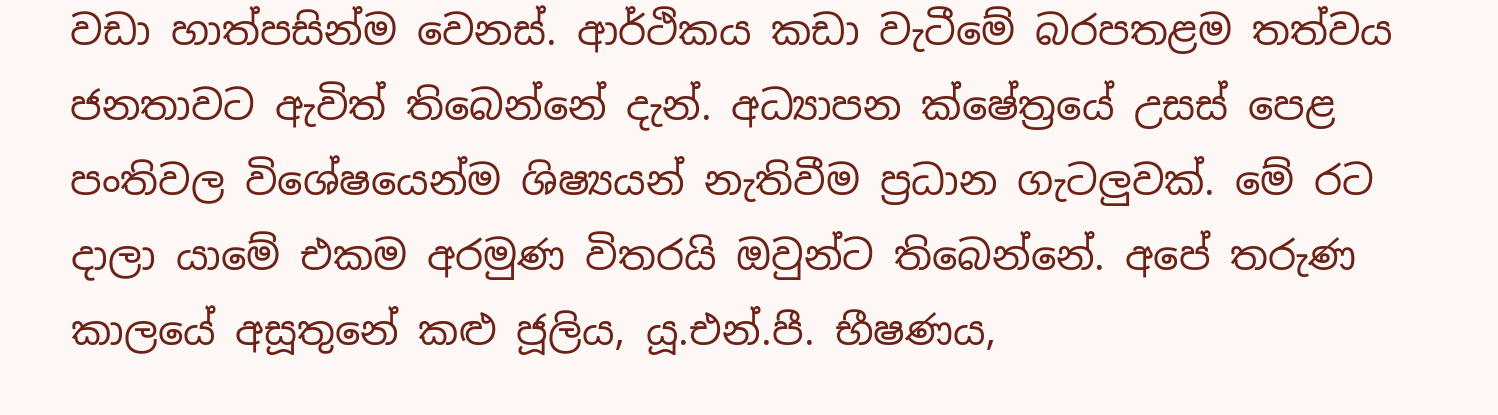වඩා හාත්පසින්ම වෙනස්. ආර්ථිකය කඩා වැටීමේ බරපතළම තත්වය ජනතාවට ඇවිත් තිබෙන්නේ දැන්. අධ්‍යාපන ක්ෂේත්‍රයේ උසස් පෙළ පංතිවල විශේෂයෙන්ම ශිෂ්‍යයන් නැතිවීම ප්‍රධාන ගැටලුවක්. මේ රට දාලා යාමේ එකම අරමුණ විතරයි ඔවුන්ට තිබෙන්නේ. අපේ තරුණ කාලයේ අසූතුනේ කළු ජූලිය, යූ.එන්.පී. භීෂණය,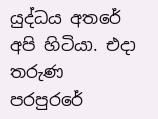යුද්ධය අතරේ අපි හිටියා. එදා තරුණ පරපුරරේ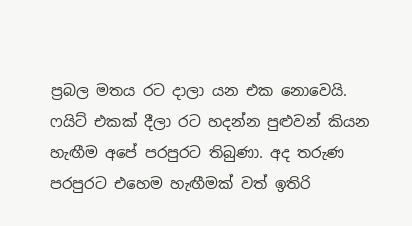ප්‍රබල මතය රට දාලා යන එක නොවෙයි. ෆයිට් එකක් දීලා රට හදන්න පුළුවන් කියන හැඟීම අපේ පරපුරට තිබුණා. අද තරුණ පරපුරට එහෙම හැඟීමක් වත් ඉතිරි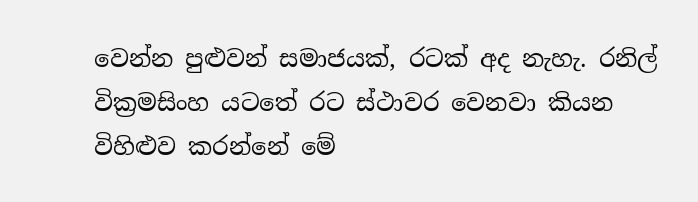වෙන්න පුළුවන් සමාජයක්, රටක් අද නැහැ. රනිල් වික්‍රමසිංහ යටතේ රට ස්ථාවර වෙනවා කියන විහිළුව කරන්නේ මේ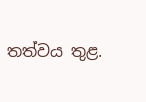තත්වය තුළ.